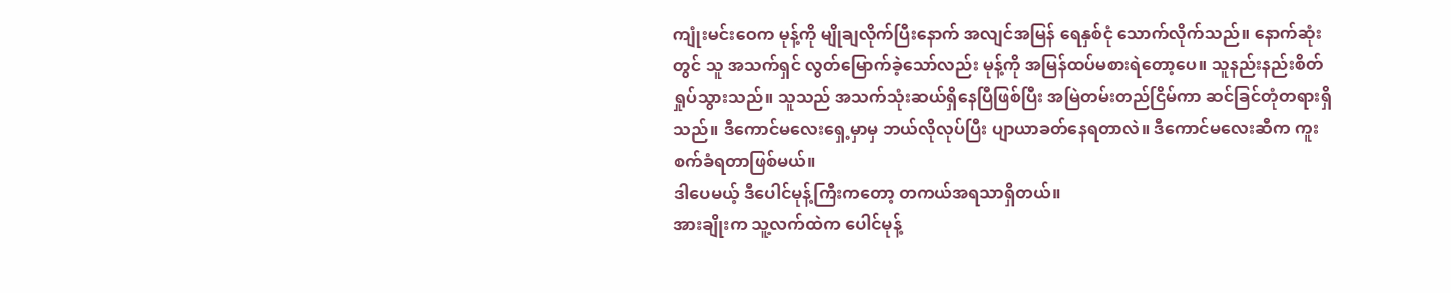ကျုံးမင်းဝေက မုန့်ကို မျိုချလိုက်ပြီးနောက် အလျင်အမြန် ရေနှစ်ငုံ သောက်လိုက်သည်။ နောက်ဆုံးတွင် သူ အသက်ရှင် လွတ်မြောက်ခဲ့သော်လည်း မုန့်ကို အမြန်ထပ်မစားရဲတော့ပေ။ သူနည်းနည်းစိတ်ရှုပ်သွားသည်။ သူသည် အသက်သုံးဆယ်ရှိနေပြီဖြစ်ပြီး အမြဲတမ်းတည်ငြိမ်ကာ ဆင်ခြင်တုံတရားရှိသည်။ ဒီကောင်မလေးရှေ့မှာမှ ဘယ်လိုလုပ်ပြီး ပျာယာခတ်နေရတာလဲ။ ဒီကောင်မလေးဆီက ကူးစက်ခံရတာဖြစ်မယ်။
ဒါပေမယ့် ဒီပေါင်မုန့်ကြီးကတော့ တကယ်အရသာရှိတယ်။
အားချိုးက သူ့လက်ထဲက ပေါင်မုန့်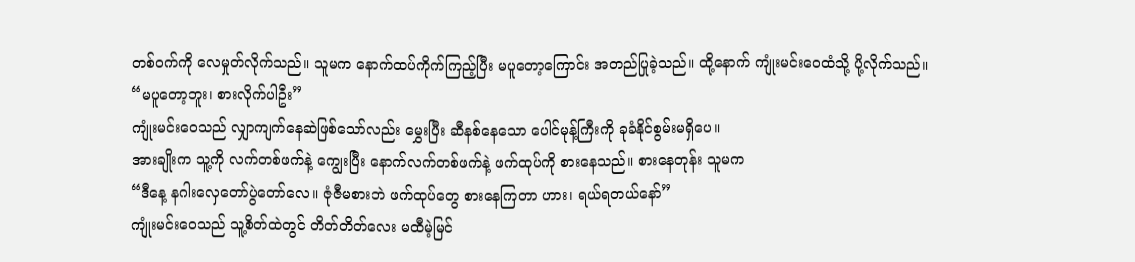တစ်ဝက်ကို လေမှုတ်လိုက်သည်။ သူမက နောက်ထပ်ကိုက်ကြည့်ပြီး မပူတော့ကြောင်း အတည်ပြုခဲ့သည်။ ထို့နောက် ကျုံးမင်းဝေထံသို့ ပို့လိုက်သည်။
“မပူတော့ဘူး၊ စားလိုက်ပါဦး”
ကျုံးမင်းဝေသည် လျှာကျက်နေဆဲဖြစ်သော်လည်း မွှေးပြီး ဆီနစ်နေသော ပေါင်မုန့်ကြီးကို ခုခံနိုင်စွမ်းမရှိပေ။
အားချိုးက သူ့ကို လက်တစ်ဖက်နဲ့ ကျွေးပြီး နောက်လက်တစ်ဖက်နဲ့ ဖက်ထုပ်ကို စားနေသည်။ စားနေတုန်း သူမက
“ဒီနေ့ နဂါးလှေတော်ပွဲတော်လေ။ ဇုံဇီမစားဘဲ ဖက်ထုပ်တွေ စားနေကြတာ ဟား၊ ရယ်ရတယ်နော်”
ကျုံးမင်းဝေသည် သူ့စိတ်ထဲတွင် တိတ်တိတ်လေး မထီမဲ့မြင်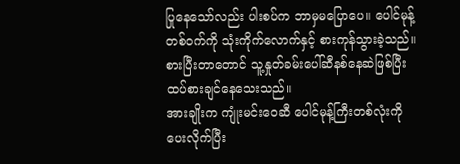ပြုနေသော်လည်း ပါးစပ်က ဘာမှမပြောပေ။ ပေါင်မုန့်တစ်ဝက်ကို သုံးကိုက်လောက်နှင့် စားကုန်သွားခဲ့သည်။ စားပြီးတာတောင် သူ့နှုတ်ခမ်းပေါ်ဆီနစ်နေဆဲဖြစ်ပြီး ထပ်စားချင်နေသေးသည်။
အားချိုးက ကျုံးမင်းဝေဆီ ပေါင်မုန့်ကြီးတစ်လုံးကို ပေးလိုက်ပြီး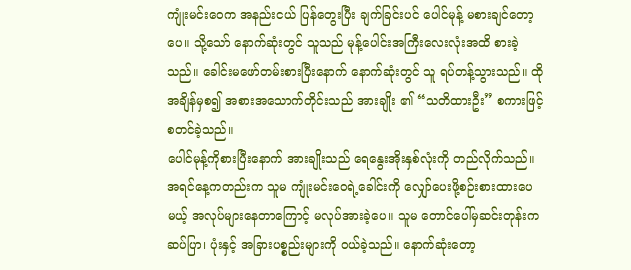ကျုံးမင်းဝေက အနည်းငယ် ပြန်တွေးပြီး ချက်ခြင်းပင် ပေါင်မုန့် မစားချင်တော့ပေ။ သို့သော် နောက်ဆုံးတွင် သူသည် မုန့်ပေါင်းအကြီးလေးလုံးအထိ စားခဲ့သည်။ ခေါင်းမဖော်တမ်းစားပြီးနောက် နောက်ဆုံးတွင် သူ ရပ်တန့်သွားသည်။ ထိုအချိန်မှစ၍ အစားအသောက်တိုင်းသည် အားချိုး ၏ “သတိထားဦး” စကားဖြင့် စတင်ခဲ့သည်။
ပေါင်မုန့်ကိုစားပြီးနောက် အားချိုးသည် ရေနွေးအိုးနှစ်လုံးကို တည်လိုက်သည်။ အရင်နေ့ကတည်းက သူမ ကျုံးမင်းဝေရဲ့ခေါင်းကို လျှော်ပေးဖို့စဉ်းစားထားပေမယ့် အလုပ်များနေတာကြောင့် မလုပ်အားခဲ့ပေ။ သူမ တောင်ပေါ်မှဆင်းတုန်းက ဆပ်ပြာ၊ ပုံးနှင့် အခြားပစ္စည်းများကို ဝယ်ခဲ့သည်။ နောက်ဆုံးတော့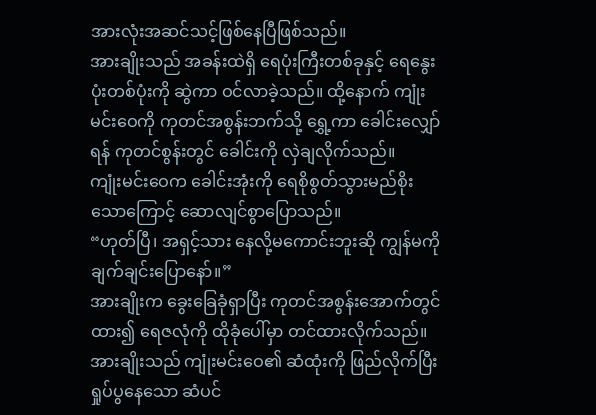အားလုံးအဆင်သင့်ဖြစ်နေပြီဖြစ်သည်။
အားချိုးသည် အခန်းထဲရှိ ရေပုံးကြီးတစ်ခုနှင့် ရေနွေးပုံးတစ်ပုံးကို ဆွဲကာ ဝင်လာခဲ့သည်။ ထို့နောက် ကျုံးမင်းဝေကို ကုတင်အစွန်းဘက်သို့ ရွှေ့ကာ ခေါင်းလျှော်ရန် ကုတင်စွန်းတွင် ခေါင်းကို လှဲချလိုက်သည်။
ကျုံးမင်းဝေက ခေါင်းအုံးကို ရေစိုစွတ်သွားမည်စိုးသောကြောင့် ဆောလျင်စွာပြောသည်။
“ဟုတ်ပြီ၊ အရှင့်သား နေလို့မကောင်းဘူးဆို ကျွန်မကို ချက်ချင်းပြောနော်။”
အားချိုးက ခွေးခြေခုံရှာပြီး ကုတင်အစွန်းအောက်တွင်ထား၍ ရေဇလုံကို ထိုခုံပေါ်မှာ တင်ထားလိုက်သည်။ အားချိုးသည် ကျုံးမင်းဝေ၏ ဆံထုံးကို ဖြည်လိုက်ပြီး ရှုပ်ပွနေသော ဆံပင်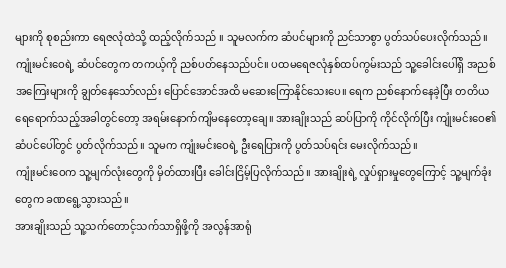များကို စုစည်းကာ ရေဇလုံထဲသို့ ထည့်လိုက်သည် ။ သူမလက်က ဆံပင်များကို ညင်သာစွာ ပွတ်သပ်ပေးလိုက်သည်။
ကျုံးမင်းဝေရဲ့ ဆံပင်တွေက တကယ့်ကို ညစ်ပတ်နေသည်ပင်။ ပထမရေဇလုံနှစ်ထပ်ကွမ်းသည် သူ့ခေါင်းပေါ်ရှိ အညစ်အကြေးများကို ချွတ်နေသော်လည်း ပြောင်အောင်အထိ မဆေးကြောနိုင်သေးပေ။ ရေက ညစ်နောက်နေခဲ့ပြီး တတိယရေရောက်သည့်အခါတွင်တော့ အရမ်းနောက်ကျိမနေတော့ချေ။ အားချိုးသည် ဆပ်ပြာကို ကိုင်လိုက်ပြီး ကျုံးမင်းဝေ၏ဆံပင်ပေါ်တွင် ပွတ်လိုက်သည်။ သူမက ကျုံးမင်းဝေရဲ့ ဦးရေပြားကို ပွတ်သပ်ရင်း မေးလိုက်သည်။
ကျုံးမင်းဝေက သူ့မျက်လုံးတွေကို မှိတ်ထားပြီး ခေါင်းငြိမ့်ပြလိုက်သည်။ အားချိုးရဲ့ လှုပ်ရှားမှုတွေကြောင့် သူ့မျက်ခုံးတွေက ခဏရွေ့သွားသည်။
အားချိုးသည် သူ့သက်တောင့်သက်သာရှိဖို့ကို အလွန်အာရုံ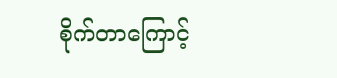စိုက်တာကြောင့်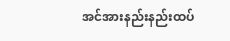အင်အားနည်းနည်းထပ်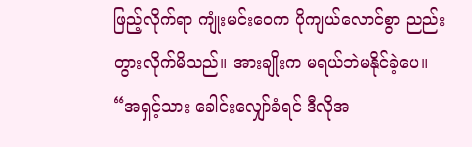ဖြည့်လိုက်ရာ ကျုံးမင်းဝေက ပိုကျယ်လောင်စွာ ညည်းတွားလိုက်မိသည်။ အားချိုးက မရယ်ဘဲမနိုင်ခဲ့ပေ။
“အရှင့်သား ခေါင်းလျှော်ခံရင် ဒီလိုအ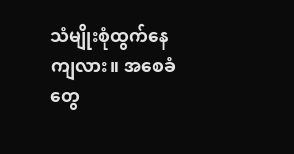သံမျိုးစုံထွက်နေကျလား။ အစေခံတွေ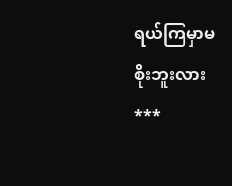ရယ်ကြမှာမစိုးဘူးလား
***